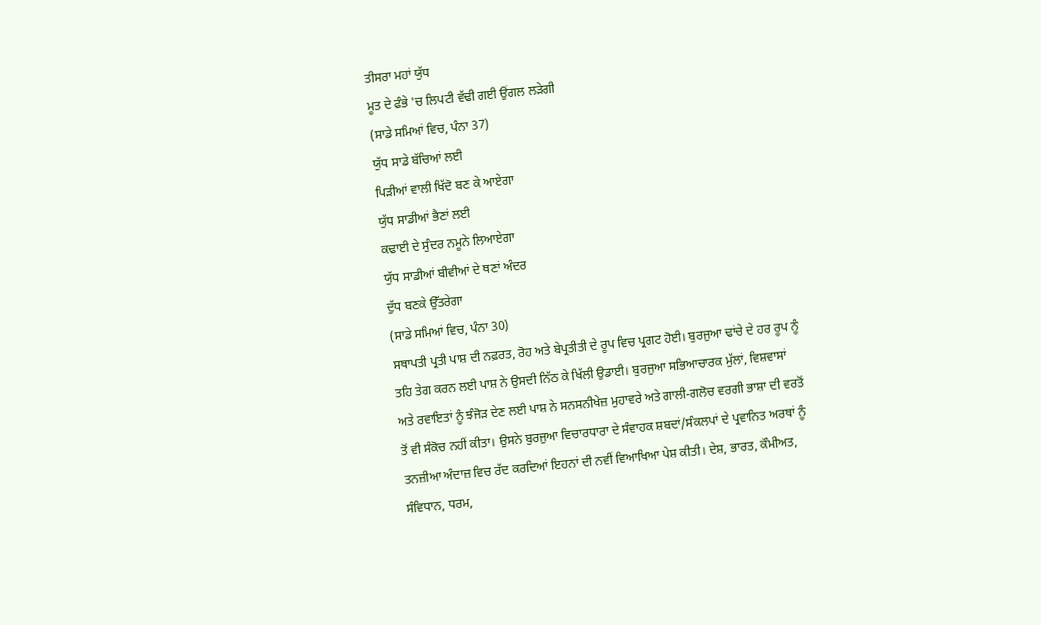ਤੀਸਰਾ ਮਹਾਂ ਯੁੱਧ
ਮੂਤ ਦੇ ਫੰਭੇ 'ਚ ਲਿਪਟੀ ਵੱਢੀ ਗਈ ਉਂਗਲ ਲੜੇਗੀ
(ਸਾਡੇ ਸਮਿਆਂ ਵਿਚ, ਪੰਨਾ 37)
ਯੁੱਧ ਸਾਡੇ ਬੱਚਿਆਂ ਲਈ
ਪਿੜੀਆਂ ਵਾਲੀ ਖਿੱਦੋ ਬਣ ਕੇ ਆਏਗਾ
ਯੁੱਧ ਸਾਡੀਆਂ ਭੈਣਾਂ ਲਈ
ਕਢਾਈ ਦੇ ਸੁੰਦਰ ਨਮੂਨੇ ਲਿਆਏਗਾ
ਯੁੱਧ ਸਾਡੀਆਂ ਬੀਵੀਆਂ ਦੇ ਥਣਾਂ ਅੰਦਰ
ਦੁੱਧ ਬਣਕੇ ਉੱਤਰੇਗਾ
(ਸਾਡੇ ਸਮਿਆਂ ਵਿਚ, ਪੰਨਾ 30)
ਸਥਾਪਤੀ ਪ੍ਰਤੀ ਪਾਸ਼ ਦੀ ਨਫ਼ਰਤ, ਰੋਹ ਅਤੇ ਬੇਪ੍ਰਤੀਤੀ ਦੇ ਰੂਪ ਵਿਚ ਪ੍ਰਗਟ ਹੋਈ। ਬੁਰਜੁਆ ਢਾਂਚੇ ਦੇ ਹਰ ਰੂਪ ਨੂੰ ਤਹਿ ਤੇਗ ਕਰਨ ਲਈ ਪਾਸ਼ ਨੇ ਉਸਦੀ ਨਿੱਠ ਕੇ ਖਿੱਲੀ ਉਡਾਈ। ਬੁਰਜੁਆ ਸਭਿਆਚਾਰਕ ਮੁੱਲਾਂ, ਵਿਸ਼ਵਾਸਾਂ ਅਤੇ ਰਵਾਇਤਾਂ ਨੂੰ ਝੰਜੋੜ ਦੇਣ ਲਈ ਪਾਸ਼ ਨੇ ਸਨਸਨੀਖੇਜ਼ ਮੁਹਾਵਰੇ ਅਤੇ ਗਾਲੀ-ਗਲੋਚ ਵਰਗੀ ਭਾਸ਼ਾ ਦੀ ਵਰਤੋਂ ਤੋਂ ਵੀ ਸੰਕੋਚ ਨਹੀਂ ਕੀਤਾ। ਉਸਨੇ ਬੁਰਜੁਆ ਵਿਚਾਰਧਾਰਾ ਦੇ ਸੰਵਾਹਕ ਸ਼ਬਦਾਂ/ਸੰਕਲਪਾਂ ਦੇ ਪ੍ਰਵਾਨਿਤ ਅਰਥਾਂ ਨੂੰ ਤਨਜ਼ੀਆ ਅੰਦਾਜ਼ ਵਿਚ ਰੱਦ ਕਰਦਿਆਂ ਇਹਨਾਂ ਦੀ ਨਵੀਂ ਵਿਆਖਿਆ ਪੇਸ਼ ਕੀਤੀ। ਦੇਸ਼, ਭਾਰਤ, ਕੌਮੀਅਤ, ਸੰਵਿਧਾਨ, ਧਰਮ,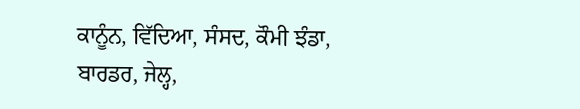ਕਾਨੂੰਨ, ਵਿੱਦਿਆ, ਸੰਸਦ, ਕੌਮੀ ਝੰਡਾ, ਬਾਰਡਰ, ਜੇਲ੍ਹ,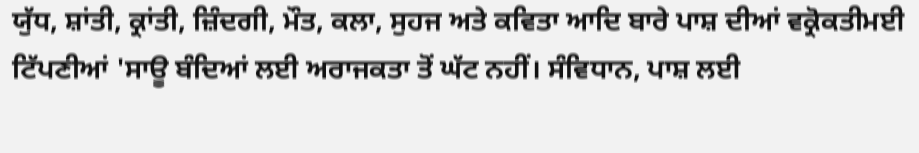ਯੁੱਧ, ਸ਼ਾਂਤੀ, ਕ੍ਰਾਂਤੀ, ਜ਼ਿੰਦਗੀ, ਮੌਤ, ਕਲਾ, ਸੁਹਜ ਅਤੇ ਕਵਿਤਾ ਆਦਿ ਬਾਰੇ ਪਾਸ਼ ਦੀਆਂ ਵਕ੍ਰੋਕਤੀਮਈ ਟਿੱਪਣੀਆਂ 'ਸਾਊ ਬੰਦਿਆਂ ਲਈ ਅਰਾਜਕਤਾ ਤੋਂ ਘੱਟ ਨਹੀਂ। ਸੰਵਿਧਾਨ, ਪਾਸ਼ ਲਈ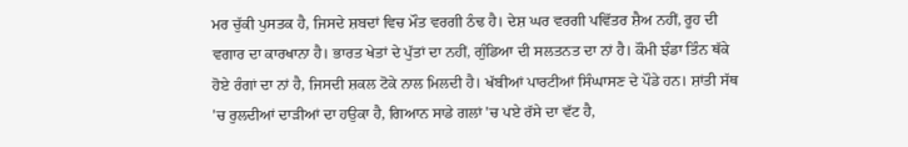ਮਰ ਚੁੱਕੀ ਪੁਸਤਕ ਹੈ, ਜਿਸਦੇ ਸ਼ਬਦਾਂ ਵਿਚ ਮੌਤ ਵਰਗੀ ਠੰਢ ਹੈ। ਦੇਸ਼ ਘਰ ਵਰਗੀ ਪਵਿੱਤਰ ਸ਼ੈਅ ਨਹੀਂ, ਰੂਹ ਦੀ ਵਗਾਰ ਦਾ ਕਾਰਖਾਨਾ ਹੈ। ਭਾਰਤ ਖੇਤਾਂ ਦੇ ਪੁੱਤਾਂ ਦਾ ਨਹੀਂ, ਗੁੰਡਿਆ ਦੀ ਸਲਤਨਤ ਦਾ ਨਾਂ ਹੈ। ਕੌਮੀ ਝੰਡਾ ਤਿੰਨ ਥੱਕੇ ਹੋਏ ਰੰਗਾਂ ਦਾ ਨਾਂ ਹੈ, ਜਿਸਦੀ ਸ਼ਕਲ ਟੋਕੇ ਨਾਲ ਮਿਲਦੀ ਹੈ। ਖੱਬੀਆਂ ਪਾਰਟੀਆਂ ਸਿੰਘਾਸਣ ਦੇ ਪੌਡੇ ਹਨ। ਸ਼ਾਂਤੀ ਸੱਥ 'ਚ ਰੁਲਦੀਆਂ ਦਾੜੀਆਂ ਦਾ ਹਉਕਾ ਹੈ, ਗਿਆਨ ਸਾਡੇ ਗਲਾਂ 'ਚ ਪਏ ਰੱਸੇ ਦਾ ਵੱਟ ਹੈ,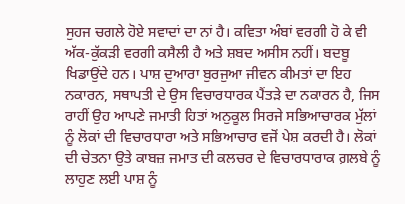ਸੁਹਜ ਚਗਲੇ ਹੋਏ ਸਵਾਦਾਂ ਦਾ ਨਾਂ ਹੈ। ਕਵਿਤਾ ਅੰਬਾਂ ਵਰਗੀ ਹੋ ਕੇ ਵੀ ਅੱਕ-ਕੁੱਕੜੀ ਵਰਗੀ ਕਸੈਲੀ ਹੈ ਅਤੇ ਸ਼ਬਦ ਅਸੀਸ ਨਹੀਂ। ਬਦਬੂ ਖਿਡਾਉਂਦੇ ਹਨ। ਪਾਸ਼ ਦੁਆਰਾ ਬੁਰਜੁਆ ਜੀਵਨ ਕੀਮਤਾਂ ਦਾ ਇਹ ਨਕਾਰਨ, ਸਥਾਪਤੀ ਦੇ ਉਸ ਵਿਚਾਰਧਾਰਕ ਪੈਂਤੜੇ ਦਾ ਨਕਾਰਨ ਹੈ, ਜਿਸ ਰਾਹੀਂ ਉਹ ਆਪਣੇ ਜਮਾਤੀ ਹਿਤਾਂ ਅਨੁਕੂਲ ਸਿਰਜੇ ਸਭਿਆਚਾਰਕ ਮੁੱਲਾਂ ਨੂੰ ਲੋਕਾਂ ਦੀ ਵਿਚਾਰਧਾਰਾ ਅਤੇ ਸਭਿਆਚਾਰ ਵਜੋਂ ਪੇਸ਼ ਕਰਦੀ ਹੈ। ਲੋਕਾਂ ਦੀ ਚੇਤਨਾ ਉਤੇ ਕਾਬਜ਼ ਜਮਾਤ ਦੀ ਕਲਚਰ ਦੇ ਵਿਚਾਰਧਾਰਾਕ ਗ਼ਲਬੇ ਨੂੰ ਲਾਹੁਣ ਲਈ ਪਾਸ਼ ਨੂੰ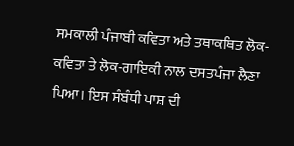ਸਮਕਾਲੀ ਪੰਜਾਬੀ ਕਵਿਤਾ ਅਤੇ ਤਥਾਕਥਿਤ ਲੋਕ-ਕਵਿਤਾ ਤੇ ਲੋਕ-ਗਾਇਕੀ ਨਾਲ ਦਸਤਪੰਜਾ ਲੈਣਾ ਪਿਆ। ਇਸ ਸੰਬੰਧੀ ਪਾਸ਼ ਦੀ